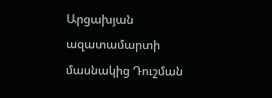Արցախյան ազատամարտի մասնակից Դուշման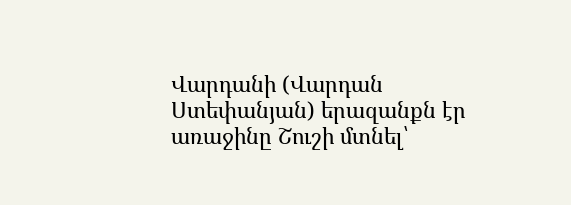Վարդանի (Վարդան Ստեփանյան) երազանքն էր առաջինը Շուշի մտնել՝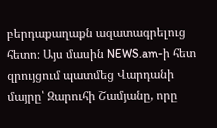բերդաքաղաքն ազատագրելուց հետո։ Այս մասին NEWS.am-ի հետ զրույցում պատմեց Վարդանի մայրը՝ Զարուհի Շամյանը, որը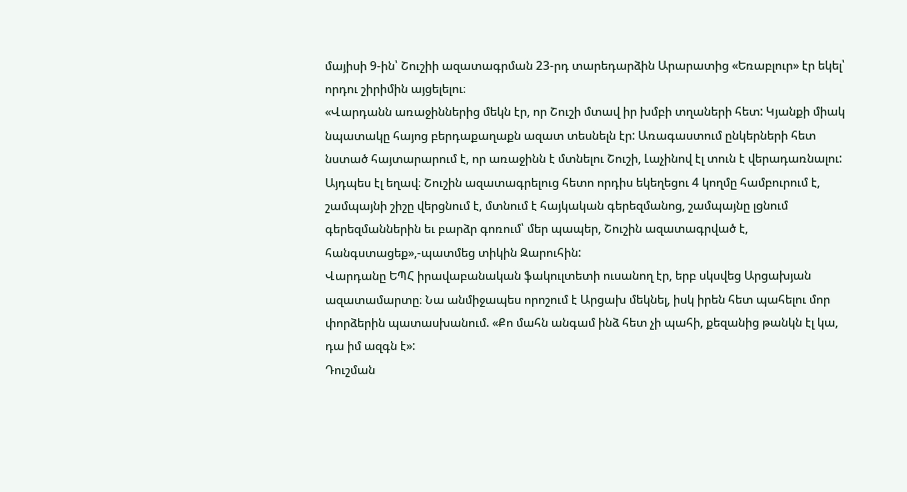մայիսի 9-ին՝ Շուշիի ազատագրման 23-րդ տարեդարձին Արարատից «Եռաբլուր» էր եկել՝ որդու շիրիմին այցելելու։
«Վարդանն առաջիններից մեկն էր, որ Շուշի մտավ իր խմբի տղաների հետ: Կյանքի միակ նպատակը հայոց բերդաքաղաքն ազատ տեսնելն էր: Առագաստում ընկերների հետ նստած հայտարարում է, որ առաջինն է մտնելու Շուշի, Լաչինով էլ տուն է վերադառնալու: Այդպես էլ եղավ։ Շուշին ազատագրելուց հետո որդիս եկեղեցու 4 կողմը համբուրում է, շամպայնի շիշը վերցնում է, մտնում է հայկական գերեզմանոց, շամպայնը լցնում գերեզմաններին եւ բարձր գոռում՝ մեր պապեր, Շուշին ազատագրված է, հանգստացեք»,-պատմեց տիկին Զարուհին:
Վարդանը ԵՊՀ իրավաբանական ֆակուլտետի ուսանող էր, երբ սկսվեց Արցախյան ազատամարտը։ Նա անմիջապես որոշում է Արցախ մեկնել, իսկ իրեն հետ պահելու մոր փորձերին պատասխանում. «Քո մահն անգամ ինձ հետ չի պահի, քեզանից թանկն էլ կա, դա իմ ազգն է»:
Դուշման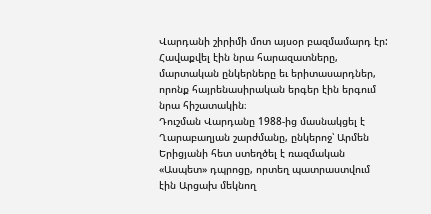Վարդանի շիրիմի մոտ այսօր բազմամարդ էր: Հավաքվել էին նրա հարազատները, մարտական ընկերները եւ երիտասարդներ, որոնք հայրենասիրական երգեր էին երգում նրա հիշատակին։
Դուշման Վարդանը 1988-ից մասնակցել է Ղարաբաղյան շարժմանը, ընկերոջ՝ Արմեն Երիցյանի հետ ստեղծել է ռազմական «Ասպետ» դպրոցը, որտեղ պատրաստվում էին Արցախ մեկնող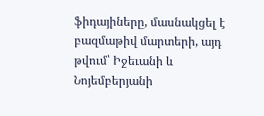ֆիդայիները, մասնակցել է բազմաթիվ մարտերի, այդ թվում՝ Իջեւանի և Նոյեմբերյանի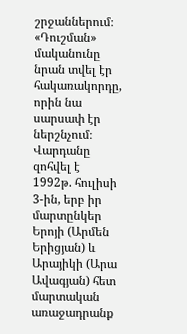շրջաններում։ «Դուշման» մականունը նրան տվել էր հակառակորդը, որին նա սարսափ էր ներշնչում։ Վարդանը զոհվել է 1992թ. հուլիսի 3-ին, երբ իր մարտընկեր Երոյի (Արմեն Երիցյան) և Արայիկի (Արա Ավագյան) հետ մարտական առաջադրանք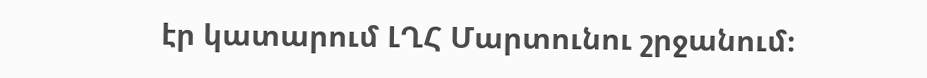էր կատարում ԼՂՀ Մարտունու շրջանում։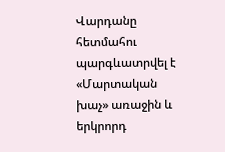Վարդանը հետմահու պարգևատրվել է «Մարտական խաչ» առաջին և երկրորդ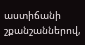աստիճանի շքանշաններով,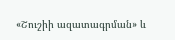«Շուշիի ազատագրման» և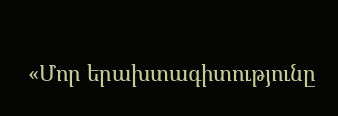«Մոր երախտագիտությունը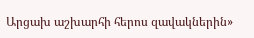Արցախ աշխարհի հերոս զավակներին»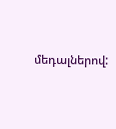մեդալներով: